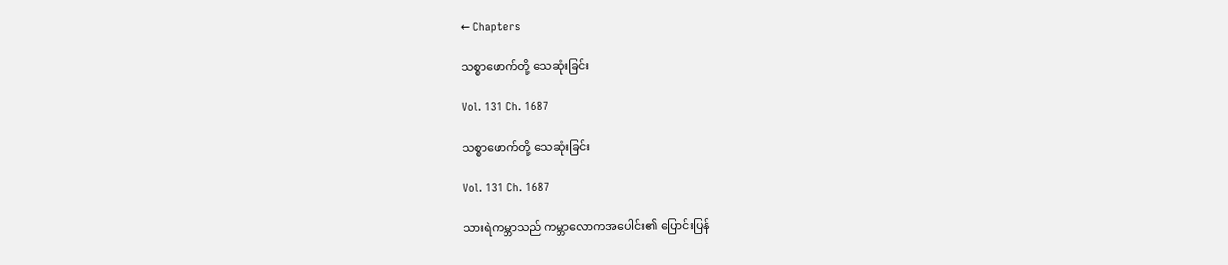← Chapters

သစ္စာဖောက်တို့ သေဆုံးခြင်း

Vol. 131 Ch. 1687

သစ္စာဖောက်တို့ သေဆုံးခြင်း

Vol. 131 Ch. 1687

သားရဲကမ္ဘာသည် ကမ္ဘာလောကအပေါင်း၏ ပြောင်းပြန်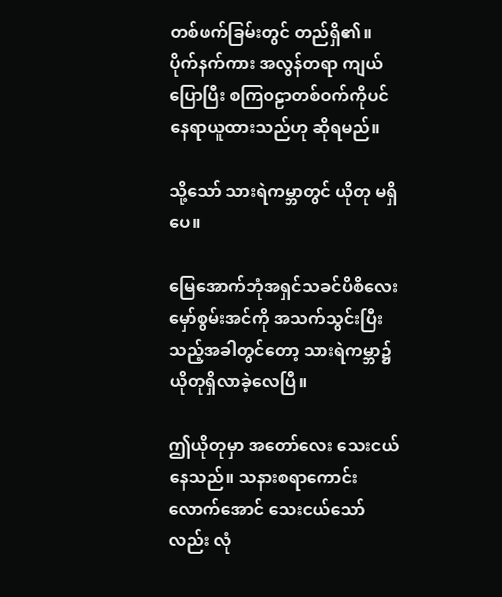တစ်ဖက်ခြမ်းတွင် တည်ရှိ၏။ ပိုက်နက်ကား အလွန်တရာ ကျယ်ပြောပြီး စကြ၀ဠာတစ်ဝက်ကိုပင် နေရာယူထားသည်ဟု ဆိုရမည်။

သို့သော် သားရဲကမ္ဘာတွင် ယိုတု မရှိပေ။

မြေအောက်ဘုံအရှင်သခင်ပိစိလေး မှော်စွမ်းအင်ကို အသက်သွင်းပြီးသည့်အခါတွင်တော့ သားရဲကမ္ဘာ၌ ယိုတုရှိလာခဲ့လေပြီ။

ဤယိုတုမှာ အတော်လေး သေးငယ်နေသည်။ သနားစရာကောင်းလောက်အောင် သေးငယ်သော်လည်း လုံ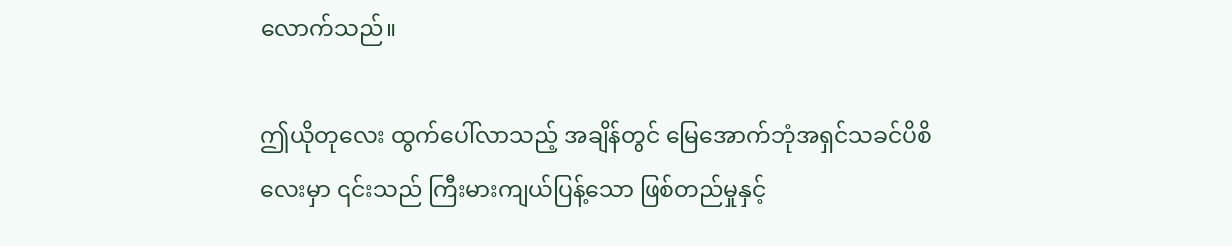လောက်သည်။

ဤယိုတုလေး ထွက်ပေါ်လာသည့် အချိန်တွင် မြေအောက်ဘုံအရှင်သခင်ပိစိလေးမှာ ၎င်းသည် ကြီးမားကျယ်ပြန့်သော ဖြစ်တည်မှုနှင့်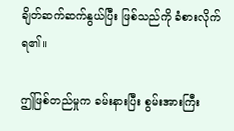ချိတ်ဆက်ဆက်နွယ်ပြီး ဖြစ်သည်ကို ခံစားလိုက်ရ၏။

ဤဖြစ်တည်မှုက ခမ်းနားပြီး စွမ်းအားကြီး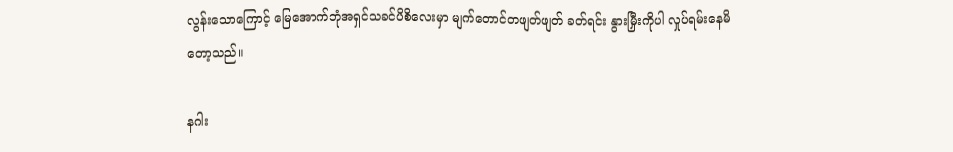လွန်းသောကြောင့် မြေအောက်ဘုံအရှင်သခင်ပိစိလေးမှာ မျက်တောင်တဖျတ်ဖျတ် ခတ်ရင်း နွားမြှီးကိုပါ လှုပ်ရမ်းနေမိတော့သည်။

နဂါး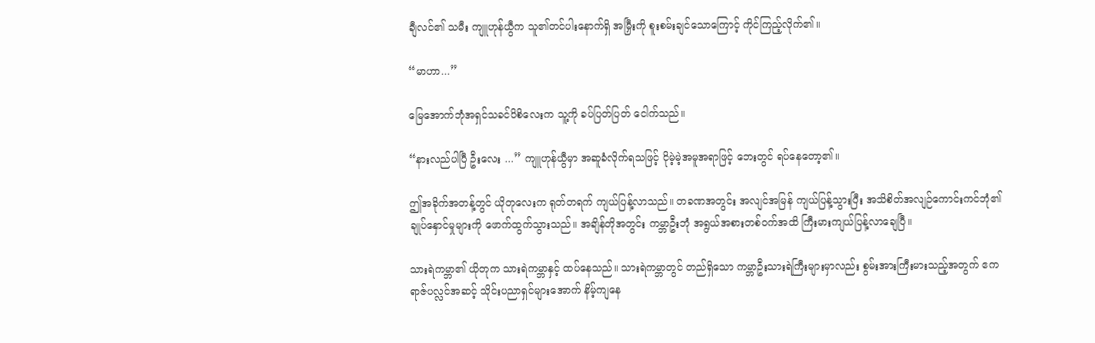ချီလင်၏ သမီး ကျူဟုန်ယွီက သူ၏တင်ပါးနောက်ရှိ အမြှီးကို စူးစမ်းချင်သောကြောင့် ကိုင်ကြည့်လိုက်၏။

“မာဟာ...”

မြေအောက်ဘုံအရှင်သခင်ပိစိလေးက သူ့ကို ခပ်ပြတ်ပြတ် ငေါက်သည်။

“နားလည်ပါပြီ ဦးလေး ...” ကျူဟုန်ယွီမှာ အဆူခံလိုက်ရသဖြင့် ငိုမဲ့မဲ့အမူအရာဖြင့် ဘေးတွင် ရပ်နေတော့၏။

ဤအခိုက်အတန့်တွင် ယိုတုလေးက ရုတ်တရက် ကျယ်ပြန့်လာသည်။ တခဏအတွင်း အလျင်အမြန် ကျယ်ပြန့်သွားပြီး အသိစိတ်အလျဉ်ကောင်းကင်ဘုံ၏ ချုပ်နှောင်မှုများကို ဖောက်ထွက်သွားသည်။ အချိန်တိုအတွင်း ကမ္ဘာဦးဘုံ အရွယ်အစားတစ်ဝက်အထိ ကြီးမားကျယ်ပြန့်လာချေပြီ။

သားရဲကမ္ဘာ၏ ယိုတုက သားရဲကမ္ဘာနှင့် ထပ်နေသည်။ သားရဲကမ္ဘာတွင် တည်ရှိသော ကမ္ဘာဦးသားရဲကြီးများမှာလည်း စွမ်းအားကြီးမားသည့်အတွက် ဧကရာဇ်ပလ္လင်အဆင့် သိုင်းပညာရှင်များအောက် နိမ့်ကျနေ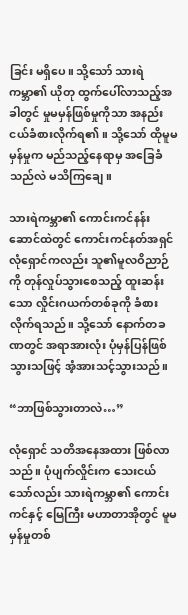ခြင်း မရှိပေ။ သို့သော် သားရဲကမ္ဘာ၏ ယိုတု ထွက်ပေါ်လာသည့်အခါတွင် မှုမမှန်ဖြစ်မှုကိုသာ အနည်းငယ်ခံစားလိုက်ရ၏။ သို့သော် ထိုမူမမှန်မှုက မည်သည့်နေရာမှ အခြေခံသည်လဲ မသိကြချေ။

သားရဲကမ္ဘာ၏ ကောင်းကင်နန်းဆောင်ထဲတွင် ကောင်းကင်နတ်အရှင်လုံရှောင်ကလည်း သူ၏မူလဝိညာဉ်ကို တုန်လှုပ်သွားစေသည့် ထူးဆန်းသော လှိုင်းဂယက်တစ်ခုကို ခံစားလိုက်ရသည်။ သို့သော် နောက်တခဏတွင် အရာအားလုံး ပုံမှန်ပြန်ဖြစ်သွားသဖြင့် အံ့အားသင့်သွားသည်။

“ဘာဖြစ်သွားတာလဲ…”

လုံရှောင် သတိအနေအထား ဖြစ်လာသည်။ ပုံပျက်လှိုင်းက သေးငယ်သော်လည်း သားရဲကမ္ဘာ၏ ကောင်းကင်နှင့် မြေကြီး မဟာတာအိုတွင် မူမမှန်မှုတစ်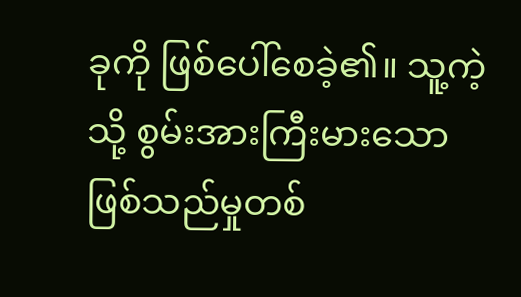ခုကို ဖြစ်ပေါ်စေခဲ့၏။ သူ့ကဲ့သို့ စွမ်းအားကြီးမားသော ဖြစ်သည်မှုတစ်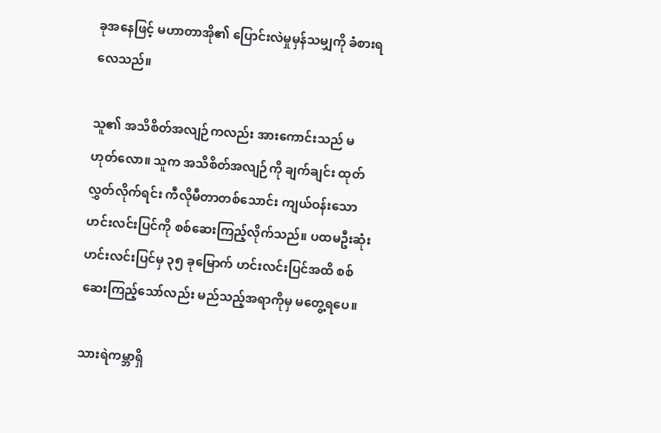ခုအနေဖြင့် မဟာတာအို၏ ပြောင်းလဲမှုမှန်သမျှကို ခံစားရလေသည်။

သူ၏ အသိစိတ်အလျဉ်ကလည်း အားကောင်းသည် မဟုတ်လော။ သူက အသိစိတ်အလျဉ်ကို ချက်ချင်း ထုတ်လွှတ်လိုက်ရင်း ကီလိုမီတာတစ်သောင်း ကျယ်ဝန်းသော ဟင်းလင်းပြင်ကို စစ်ဆေးကြည့်လိုက်သည်။ ပထမဦးဆုံးဟင်းလင်းပြင်မှ ၃၅ ခုမြောက် ဟင်းလင်းပြင်အထိ စစ်ဆေးကြည့်သော်လည်း မည်သည့်အရာကိုမှ မတွေ့ရပေ။

သားရဲကမ္ဘာရှိ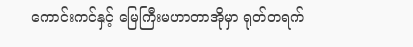ကောင်းကင်နှင့် မြေကြီးမဟာတာအိုမှာ ရုတ်တရက်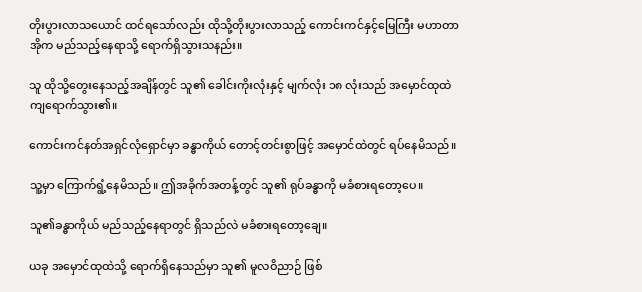တိုးပွားလာသယောင် ထင်ရသော်လည်း ထိုသို့တိုးပွားလာသည့် ကောင်းကင်နှင့်မြေကြီး မဟာတာအိုက မည်သည့်နေရာသို့ ရောက်ရှိသွားသနည်း။

သူ ထိုသို့တွေးနေသည့်အချိန်တွင် သူ၏ ခေါင်းကိုးလုံးနှင့် မျက်လုံး ၁၈ လုံးသည် အမှောင်ထုထဲ ကျရောက်သွား၏။

ကောင်းကင်နတ်အရှင်လုံရှောင်မှာ ခန္ဓာကိုယ် တောင့်တင်းစွာဖြင့် အမှောင်ထဲတွင် ရပ်နေမိသည်။

သူ့မှာ ကြောက်ရွံ့နေမိသည်။ ဤအခိုက်အတန့်တွင် သူ၏ ရုပ်ခန္ဓာကို မခံစားရတော့ပေ။

သူ၏ခန္ဓာကိုယ် မည်သည့်နေရာတွင် ရှိသည်လဲ မခံစားရတော့ချေ။

ယခု အမှောင်ထုထဲသို့ ရောက်ရှိနေသည်မှာ သူ၏ မူလဝိညာဉ် ဖြစ်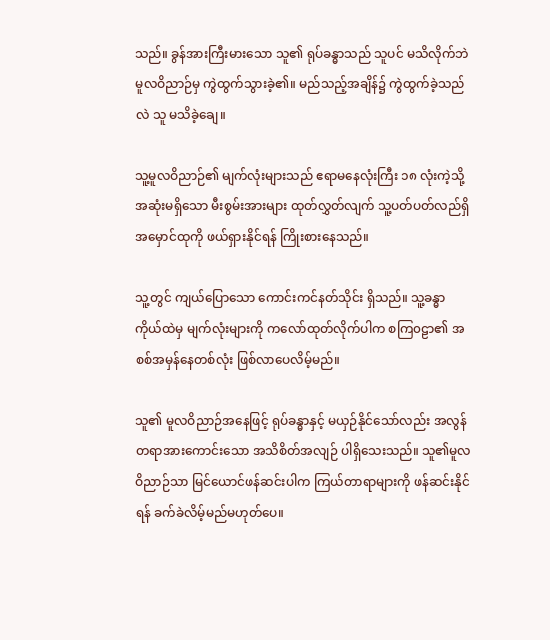သည်။ ခွန်အားကြီးမားသော သူ၏ ရုပ်ခန္ဓာသည် သူပင် မသိလိုက်ဘဲ မူလဝိညာဉ်မှ ကွဲထွက်သွားခဲ့၏။ မည်သည့်အချိန်၌ ကွဲထွက်ခဲ့သည်လဲ သူ မသိခဲ့ချေ။

သူ့မူလဝိညာဉ်၏ မျက်လုံးများသည် ဧရာမနေလုံးကြီး ၁၈ လုံးကဲ့သို့ အဆုံးမရှိသော မီးစွမ်းအားများ ထုတ်လွှတ်လျက် သူ့ပတ်ပတ်လည်ရှိ အမှောင်ထုကို ဖယ်ရှားနိုင်ရန် ကြိုးစားနေသည်။

သူ့တွင် ကျယ်ပြောသော ကောင်းကင်နတ်သိုင်း ရှိသည်။ သူ့ခန္ဓာကိုယ်ထဲမှ မျက်လုံးများကို ကလော်ထုတ်လိုက်ပါက စကြ၀ဠာ၏ အစစ်အမှန်နေတစ်လုံး ဖြစ်လာပေလိမ့်မည်။

သူ၏ မူလဝိညာဉ်အနေဖြင့် ရုပ်ခန္ဓာနှင့် မယှဉ်နိုင်သော်လည်း အလွန်တရာအားကောင်းသော အသိစိတ်အလျဉ် ပါရှိသေးသည်။ သူ၏မူလဝိညာဉ်သာ မြင်ယောင်ဖန်ဆင်းပါက ကြယ်တာရာများကို ဖန်ဆင်းနိုင်ရန် ခက်ခဲလိမ့်မည်မဟုတ်ပေ။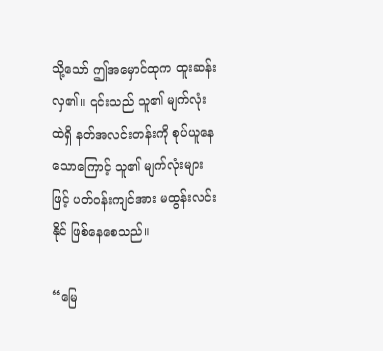သို့သော် ဤအမှောင်ထုက ထူးဆန်းလှ၏။ ၎င်းသည် သူ၏ မျက်လုံးထဲရှိ နတ်အလင်းတန်းကို စုပ်ယူနေသောကြောင့် သူ၏ မျက်လုံးများဖြင့် ပတ်ဝန်းကျင်အား မထွန်းလင်းနိုင် ဖြစ်နေစေသည်။

“မြေ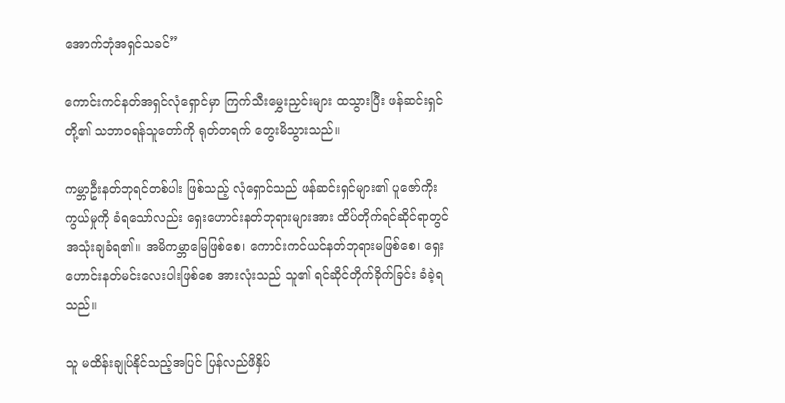အောက်ဘုံအရှင်သခင်”

ကောင်းကင်နတ်အရှင်လုံရှောင်မှာ ကြက်သီးမွှေးညှင်းများ ထသွားပြီး ဖန်ဆင်းရှင်တို့၏ သဘာဝရန်သူတော်ကို ရုတ်တရက် တွေးမိသွားသည်။

ကမ္ဘာဦးနတ်ဘုရင်တစ်ပါး ဖြစ်သည့် လုံရှောင်သည် ဖန်ဆင်းရှင်များ၏ ပူဇော်ကိုးကွယ်မှုကို ခံရသော်လည်း ရှေးဟောင်းနတ်ဘုရားများအား ထိပ်တိုက်ရင်ဆိုင်ရာတွင် အသုံးချခံရ၏။ အမိကမ္ဘာမြေဖြစ်စေ၊ ကောင်းကင်ယင်နတ်ဘုရားမဖြစ်စေ၊ ရှေးဟောင်းနတ်မင်းလေးပါးဖြစ်စေ အားလုံးသည် သူ၏ ရင်ဆိုင်တိုက်ခိုက်ခြင်း ခံခဲ့ရသည်။

သူ မထိန်းချုပ်နိုင်သည့်အပြင် ပြန်လည်ဖိနှိပ်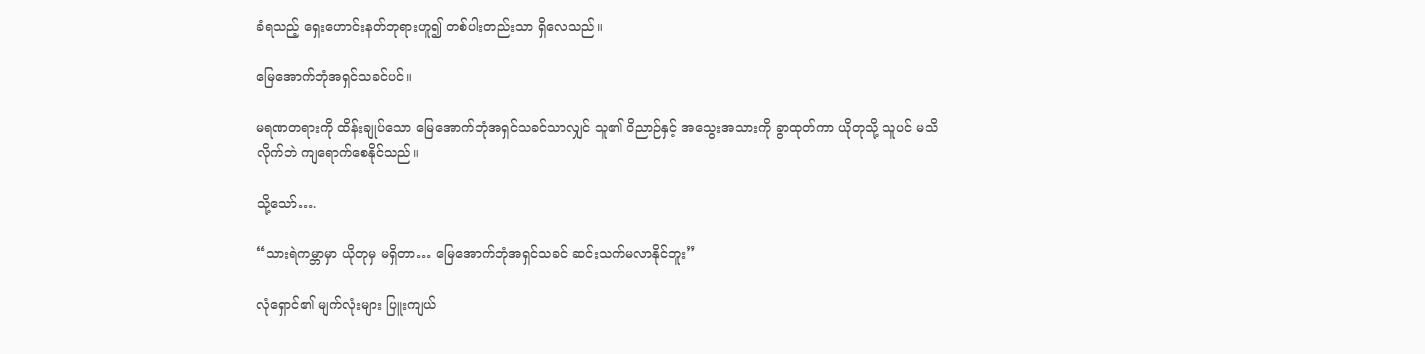ခံရသည့် ရှေးဟောင်းနတ်ဘုရားဟူ၍ တစ်ပါးတည်းသာ ရှိလေသည်။

မြေအောက်ဘုံအရှင်သခင်ပင်။

မရဏတရားကို ထိန်းချုပ်သော မြေအောက်ဘုံအရှင်သခင်သာလျှင် သူ၏ ဝိညာဉ်နှင့် အသွေးအသားကို ခွာထုတ်ကာ ယိုတုသို့ သူပင် မသိလိုက်ဘဲ ကျရောက်စေနိုင်သည်။

သို့သော်….

“သားရဲကမ္ဘာမှာ ယိုတုမှ မရှိတာ… မြေအောက်ဘုံအရှင်သခင် ဆင်းသက်မလာနိုင်ဘူး”

လုံရှောင်၏ မျက်လုံးများ ပြူးကျယ်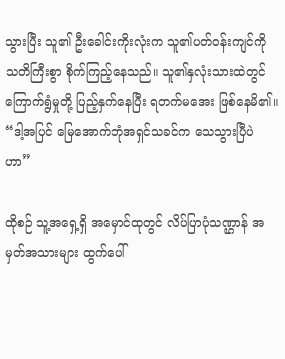သွားပြီး သူ၏ ဦးခေါင်းကိုးလုံးက သူ၏ပတ်ဝန်းကျင်ကို သတိကြီးစွာ စိုက်ကြည့်နေသည်။ သူ၏နှလုံးသားထဲတွင် ကြောက်ရွံမှုတို့ ပြည့်နှက်နေပြီး ရတက်မအေး ဖြစ်နေမိ၏။ “ဒါ့အပြင် မြေအောက်ဘုံအရှင်သခင်က သေသွားပြီပဲဟာ”

ထိုစဉ် သူ့အရှေ့ရှိ အမှောင်ထုတွင် လိပ်ပြာပုံသဏ္ဌာန် အမှတ်အသားများ ထွက်ပေါ်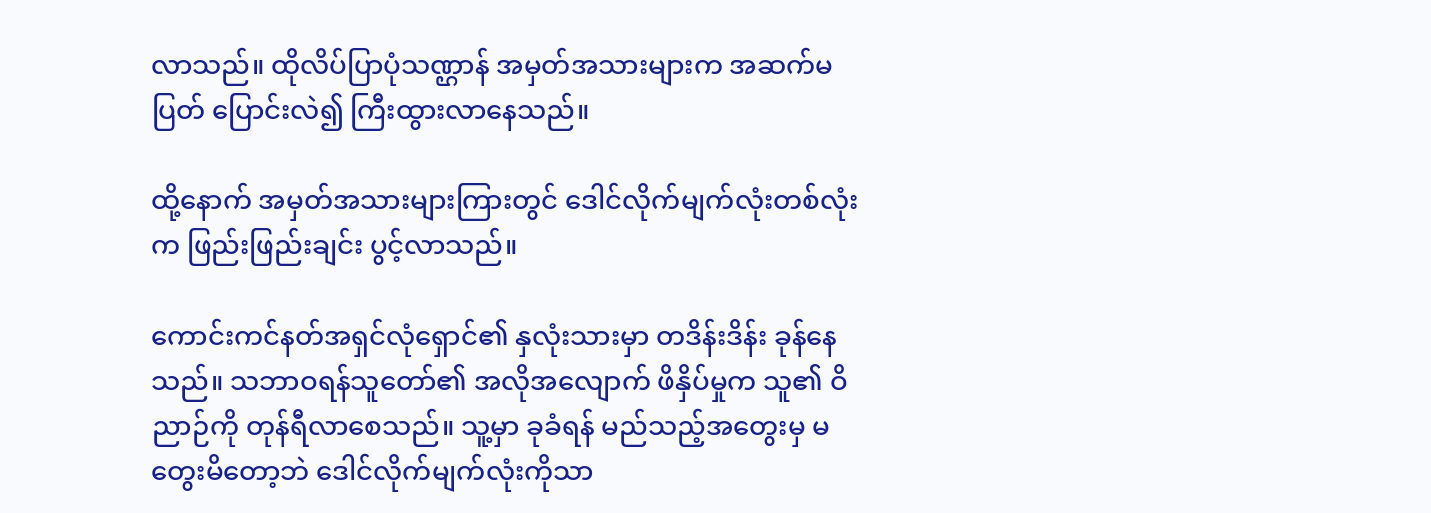လာသည်။ ထိုလိပ်ပြာပုံသဏ္ဌာန် အမှတ်အသားများက အဆက်မပြတ် ပြောင်းလဲ၍ ကြီးထွားလာနေသည်။

ထို့နောက် အမှတ်အသားများကြားတွင် ဒေါင်လိုက်မျက်လုံးတစ်လုံးက ဖြည်းဖြည်းချင်း ပွင့်လာသည်။

ကောင်းကင်နတ်အရှင်လုံရှောင်၏ နှလုံးသားမှာ တဒိန်းဒိန်း ခုန်နေသည်။ သဘာဝရန်သူတော်၏ အလိုအလျောက် ဖိနှိပ်မှုက သူ၏ ဝိညာဉ်ကို တုန်ရီလာစေသည်။ သူ့မှာ ခုခံရန် မည်သည့်အတွေးမှ မတွေးမိတော့ဘဲ ဒေါင်လိုက်မျက်လုံးကိုသာ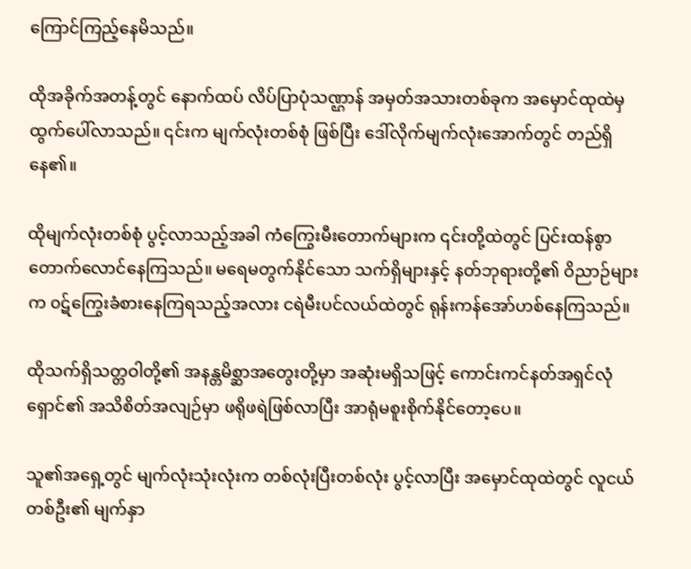ကြောင်ကြည့်နေမိသည်။

ထိုအခိုက်အတန့်တွင် နောက်ထပ် လိပ်ပြာပုံသဏ္ဌာန် အမှတ်အသားတစ်ခုက အမှောင်ထုထဲမှ ထွက်ပေါ်လာသည်။ ၎င်းက မျက်လုံးတစ်စုံ ဖြစ်ပြီး ဒေါ်လိုက်မျက်လုံးအောက်တွင် တည်ရှိနေ၏။

ထိုမျက်လုံးတစ်စုံ ပွင့်လာသည့်အခါ ကံကြွေးမီးတောက်များက ၎င်းတို့ထဲတွင် ပြင်းထန်စွာ တောက်လောင်နေကြသည်။ မရေမတွက်နိုင်သော သက်ရှိများနှင့် နတ်ဘုရားတို့၏ ဝိညာဉ်များက ၀ဋ်ကြွေးခံစားနေကြရသည့်အလား ငရဲမီးပင်လယ်ထဲတွင် ရုန်းကန်အော်ဟစ်နေကြသည်။

ထိုသက်ရှိသတ္တဝါတို့၏ အနန္တမိစ္ဆာအတွေးတို့မှာ အဆုံးမရှိသဖြင့် ကောင်းကင်နတ်အရှင်လုံရှောင်၏ အသိစိတ်အလျဉ်မှာ ဖရိုဖရဲဖြစ်လာပြီး အာရုံမစူးစိုက်နိုင်တော့ပေ။

သူ၏အရှေ့တွင် မျက်လုံးသုံးလုံးက တစ်လုံးပြီးတစ်လုံး ပွင့်လာပြီး အမှောင်ထုထဲတွင် လူငယ်တစ်ဦး၏ မျက်နှာ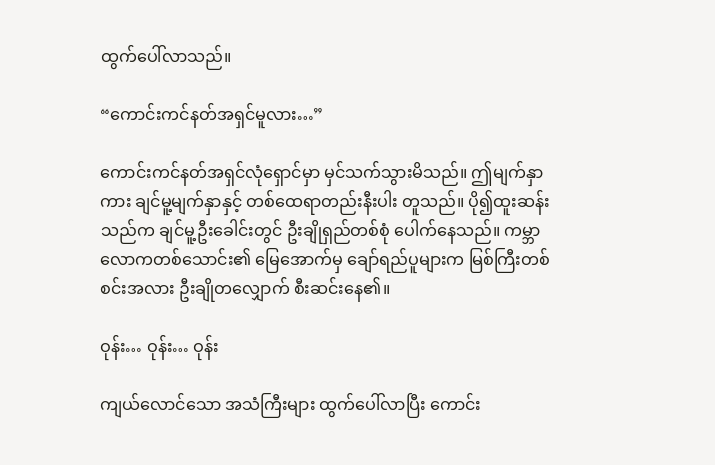ထွက်ပေါ်လာသည်။

“ကောင်းကင်နတ်အရှင်မူလား…”

ကောင်းကင်နတ်အရှင်လုံရှောင်မှာ မှင်သက်သွားမိသည်။ ဤမျက်နှာကား ချင်မူ့မျက်နှာနှင့် တစ်ထေရာတည်းနီးပါး တူသည်။ ပို၍ထူးဆန်းသည်က ချင်မူ့ဦးခေါင်းတွင် ဦးချိုရှည်တစ်စုံ ပေါက်နေသည်။ ကမ္ဘာလောကတစ်သောင်း၏ မြေအောက်မှ ချော်ရည်ပူများက မြစ်ကြီးတစ်စင်းအလား ဦးချိုတလျှောက် စီးဆင်းနေ၏။

ဝုန်း… ဝုန်း… ဝုန်း

ကျယ်လောင်သော အသံကြီးများ ထွက်ပေါ်လာပြီး ကောင်း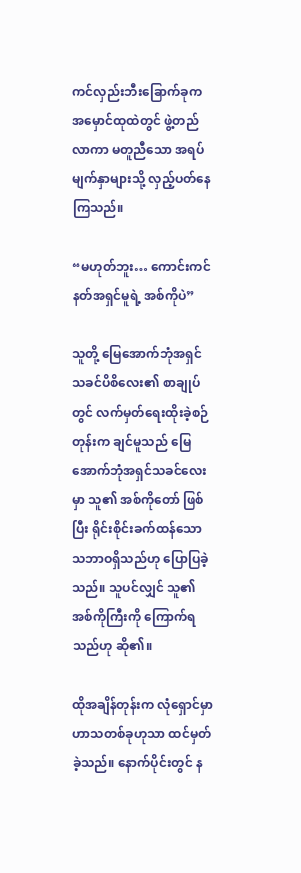ကင်လှည်းဘီးခြောက်ခုက အမှောင်ထုထဲတွင် ဖွဲ့တည်လာကာ မတူညီသော အရပ်မျက်နှာများသို့ လှည့်ပတ်နေကြသည်။

“မဟုတ်ဘူး… ကောင်းကင်နတ်အရှင်မူရဲ့ အစ်ကိုပဲ”

သူတို့ မြေအောက်ဘုံအရှင်သခင်ပိစိလေး၏ စာချုပ်တွင် လက်မှတ်ရေးထိုးခဲ့စဉ်တုန်းက ချင်မူသည် မြေအောက်ဘုံအရှင်သခင်လေးမှာ သူ၏ အစ်ကိုတော် ဖြစ်ပြီး ရိုင်းစိုင်းခက်ထန်သော သဘာဝရှိသည်ဟု ပြောပြခဲ့သည်။ သူပင်လျှင် သူ၏ အစ်ကိုကြီးကို ကြောက်ရသည်ဟု ဆို၏။

ထိုအချိန်တုန်းက လုံရှောင်မှာ ဟာသတစ်ခုဟုသာ ထင်မှတ်ခဲ့သည်။ နောက်ပိုင်းတွင် န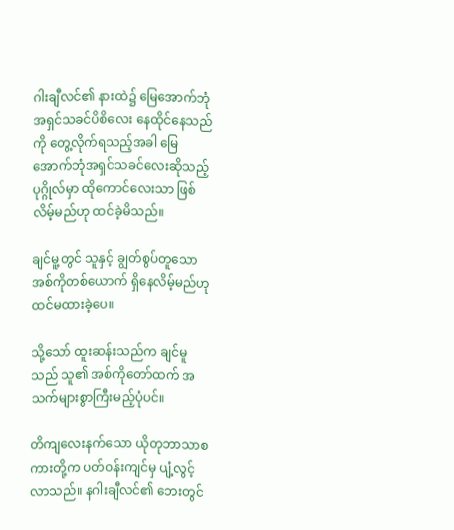ဂါးချီလင်၏ နားထဲ၌ မြေအောက်ဘုံအရှင်သခင်ပိစိလေး နေထိုင်နေသည်ကို တွေ့လိုက်ရသည့်အခါ မြေအောက်ဘုံအရှင်သခင်လေးဆိုသည့် ပုဂ္ဂိုလ်မှာ ထိုကောင်လေးသာ ဖြစ်လိမ့်မည်ဟု ထင်ခဲ့မိသည်။

ချင်မူ့တွင် သူနှင့် ချွတ်စွပ်တူသော အစ်ကိုတစ်ယောက် ရှိနေလိမ့်မည်ဟု ထင်မထားခဲ့ပေ။

သို့သော် ထူးဆန်းသည်က ချင်မူသည် သူ၏ အစ်ကိုတော်ထက် အသက်များစွာကြီးမည့်ပုံပင်။

တိကျလေးနက်သော ယိုတုဘာသာစကားတို့က ပတ်ဝန်းကျင်မှ ပျံ့လွင့်လာသည်။ နဂါးချီလင်၏ ဘေးတွင်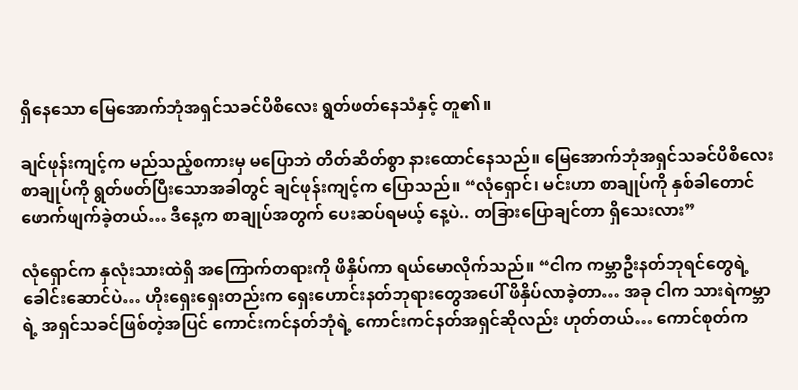ရှိနေသော မြေအောက်ဘုံအရှင်သခင်ပိစိလေး ရွတ်ဖတ်နေသံနှင့် တူ၏။

ချင်ဖုန်းကျင့်က မည်သည့်စကားမှ မပြောဘဲ တိတ်ဆိတ်စွာ နားထောင်နေသည်။ မြေအောက်ဘုံအရှင်သခင်ပိစိလေး စာချုပ်ကို ရွတ်ဖတ်ပြီးသောအခါတွင် ချင်ဖုန်းကျင့်က ပြောသည်။ “လုံရှောင်၊ မင်းဟာ စာချုပ်ကို နှစ်ခါတောင် ဖောက်ဖျက်ခဲ့တယ်… ဒီနေ့က စာချုပ်အတွက် ပေးဆပ်ရမယ့် နေ့ပဲ.. တခြားပြောချင်တာ ရှိသေးလား”

လုံရှောင်က နှလုံးသားထဲရှိ အကြောက်တရားကို ဖိနှိပ်ကာ ရယ်မောလိုက်သည်။ “ငါက ကမ္ဘာဦးနတ်ဘုရင်တွေရဲ့ ခေါင်းဆောင်ပဲ… ဟိုးရှေးရှေးတည်းက ရှေးဟောင်းနတ်ဘုရားတွေအပေါ် ဖိနှိပ်လာခဲ့တာ… အခု ငါက သားရဲကမ္ဘာရဲ့ အရှင်သခင်ဖြစ်တဲ့အပြင် ကောင်းကင်နတ်ဘုံရဲ့ ကောင်းကင်နတ်အရှင်ဆိုလည်း ဟုတ်တယ်… ကောင်စုတ်က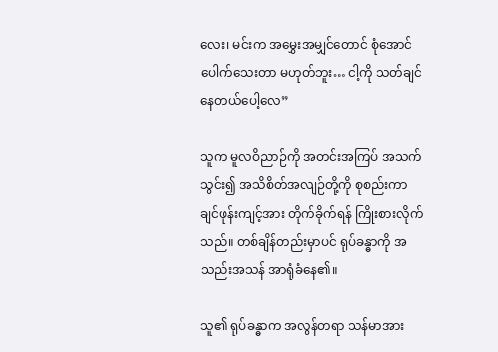လေး၊ မင်းက အမွှေးအမျှင်တောင် စုံအောင် ပေါက်သေးတာ မဟုတ်ဘူး… ငါ့ကို သတ်ချင်နေတယ်ပေါ့လေ”

သူက မူလဝိညာဉ်ကို အတင်းအကြပ် အသက်သွင်း၍ အသိစိတ်အလျဉ်တို့ကို စုစည်းကာ ချင်ဖုန်းကျင့်အား တိုက်ခိုက်ရန် ကြိုးစားလိုက်သည်။ တစ်ချိန်တည်းမှာပင် ရုပ်ခန္ဓာကို အသည်းအသန် အာရုံခံနေ၏။

သူ၏ ရုပ်ခန္ဓာက အလွန်တရာ သန်မာအား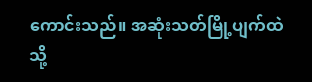ကောင်းသည်။ အဆုံးသတ်မြို့ပျက်ထဲသို့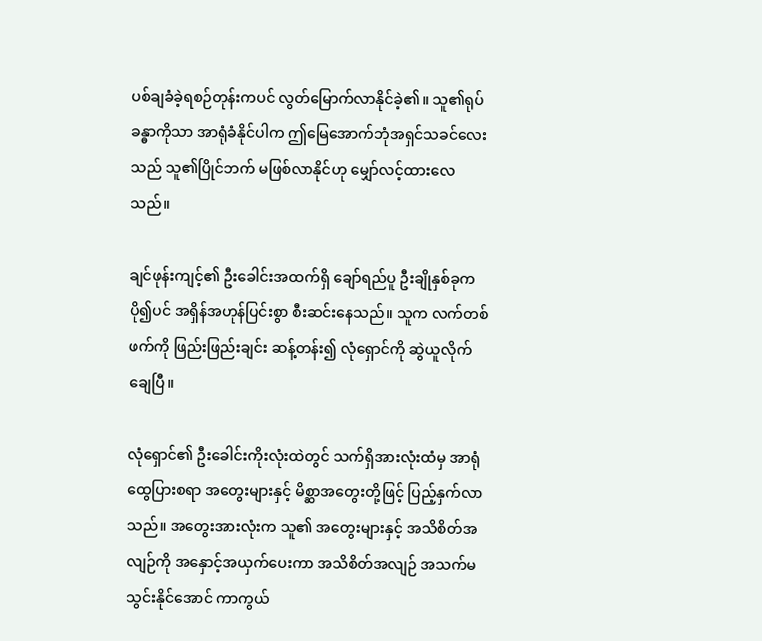ပစ်ချခံခဲ့ရစဉ်တုန်းကပင် လွတ်မြောက်လာနိုင်ခဲ့၏။ သူ၏ရုပ်ခန္ဓာကိုသာ အာရုံခံနိုင်ပါက ဤမြေအောက်ဘုံအရှင်သခင်လေးသည် သူ၏ပြိုင်ဘက် မဖြစ်လာနိုင်ဟု မျှော်လင့်ထားလေသည်။

ချင်ဖုန်းကျင့်၏ ဦးခေါင်းအထက်ရှိ ချော်ရည်ပူ ဦးချိုနှစ်ခုက ပို၍ပင် အရှိန်အဟုန်ပြင်းစွာ စီးဆင်းနေသည်။ သူက လက်တစ်ဖက်ကို ဖြည်းဖြည်းချင်း ဆန့်တန်း၍ လုံရှောင်ကို ဆွဲယူလိုက်ချေပြီ။

လုံရှောင်၏ ဦးခေါင်းကိုးလုံးထဲတွင် သက်ရှိအားလုံးထံမှ အာရုံထွေပြားစရာ အတွေးများနှင့် မိစ္ဆာအတွေးတို့ဖြင့် ပြည့်နှက်လာသည်။ အတွေးအားလုံးက သူ၏ အတွေးများနှင့် အသိစိတ်အလျဉ်ကို အနှောင့်အယှက်ပေးကာ အသိစိတ်အလျဉ် အသက်မသွင်းနိုင်အောင် ကာကွယ်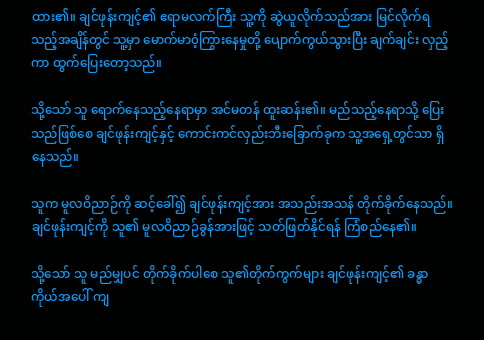ထား၏။ ချင်ဖုန်းကျင့်၏ ဧရာမလက်ကြီး သူ့ကို ဆွဲယူလိုက်သည်အား မြင်လိုက်ရသည့်အချိန်တွင် သူ့မှာ မောက်မာ၀ံ့ကြွားနေမှုတို့ ပျောက်ကွယ်သွားပြီး ချက်ချင်း လှည့်ကာ ထွက်ပြေးတော့သည်။

သို့သော် သူ ရောက်နေသည့်နေရာမှာ အင်မတန် ထူးဆန်း၏။ မည်သည့်နေရာသို့ ပြေးသည်ဖြစ်စေ ချင်ဖုန်းကျင့်နှင့် ကောင်းကင်လှည်းဘီးခြောက်ခုက သူ့အရှေ့တွင်သာ ရှိနေသည်။

သူက မူလဝိညာဉ်ကို ဆင့်ခေါ်၍ ချင်ဖုန်းကျင့်အား အသည်းအသန် တိုက်ခိုက်နေသည်။ ချင်ဖုန်းကျင့်ကို သူ၏ မူလဝိညာဉ်ခွန်အားဖြင့် သတ်ဖြတ်နိုင်ရန် ကြံစည်နေ၏။

သို့သော် သူ မည်မျှပင် တိုက်ခိုက်ပါစေ သူ၏တိုက်ကွက်များ ချင်ဖုန်းကျင့်၏ ခန္ဓာကိုယ်အပေါ် ကျ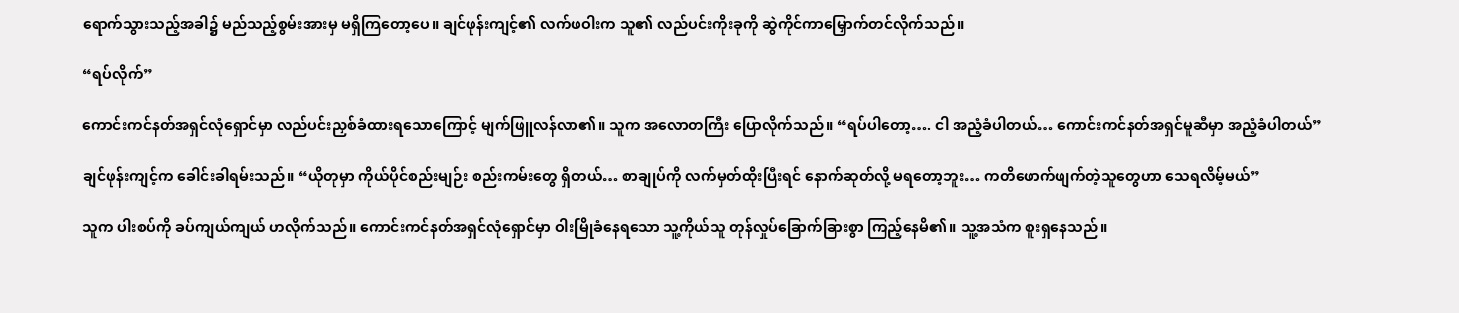ရောက်သွားသည့်အခါ၌ မည်သည့်စွမ်းအားမှ မရှိကြတော့ပေ။ ချင်ဖုန်းကျင့်၏ လက်ဖဝါးက သူ၏ လည်ပင်းကိုးခုကို ဆွဲကိုင်ကာမြှောက်တင်လိုက်သည်။

“ရပ်လိုက်”

ကောင်းကင်နတ်အရှင်လုံရှောင်မှာ လည်ပင်းညှစ်ခံထားရသောကြောင့် မျက်ဖြူလန်လာ၏။ သူက အလောတကြီး ပြောလိုက်သည်။ “ရပ်ပါတော့…. ငါ အညံ့ခံပါတယ်… ကောင်းကင်နတ်အရှင်မူဆီမှာ အညံ့ခံပါတယ်”

ချင်ဖုန်းကျင့်က ခေါင်းခါရမ်းသည်။ “ယိုတုမှာ ကိုယ်ပိုင်စည်းမျဉ်း စည်းကမ်းတွေ ရှိတယ်… စာချုပ်ကို လက်မှတ်ထိုးပြီးရင် နောက်ဆုတ်လို့ မရတော့ဘူး… ကတိဖောက်ဖျက်တဲ့သူတွေဟာ သေရလိမ့်မယ်”

သူက ပါးစပ်ကို ခပ်ကျယ်ကျယ် ဟလိုက်သည်။ ကောင်းကင်နတ်အရှင်လုံရှောင်မှာ ဝါးမြိုခံနေရသော သူ့ကိုယ်သူ တုန်လှုပ်ခြောက်ခြားစွာ ကြည့်နေမိ၏။ သူ့အသံက စူးရှနေသည်။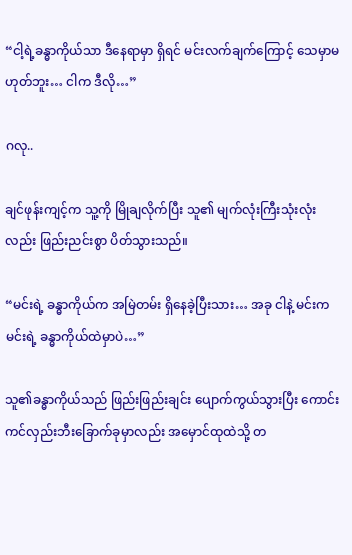“ငါ့ရဲ့ခန္ဓာကိုယ်သာ ဒီနေရာမှာ ရှိရင် မင်းလက်ချက်ကြောင့် သေမှာမဟုတ်ဘူး… ငါက ဒီလို…”

ဂလု..

ချင်ဖုန်းကျင့်က သူ့ကို မြိုချလိုက်ပြီး သူ၏ မျက်လုံးကြီးသုံးလုံးလည်း ဖြည်းညင်းစွာ ပိတ်သွားသည်။

“မင်းရဲ့ ခန္ဓာကိုယ်က အမြဲတမ်း ရှိနေခဲ့ပြီးသား… အခု ငါနဲ့ မင်းက မင်းရဲ့ ခန္ဓာကိုယ်ထဲမှာပဲ…”

သူ၏ခန္ဓာကိုယ်သည် ဖြည်းဖြည်းချင်း ပျောက်ကွယ်သွားပြီး ကောင်းကင်လှည်းဘီးခြောက်ခုမှာလည်း အမှောင်ထုထဲသို့ တ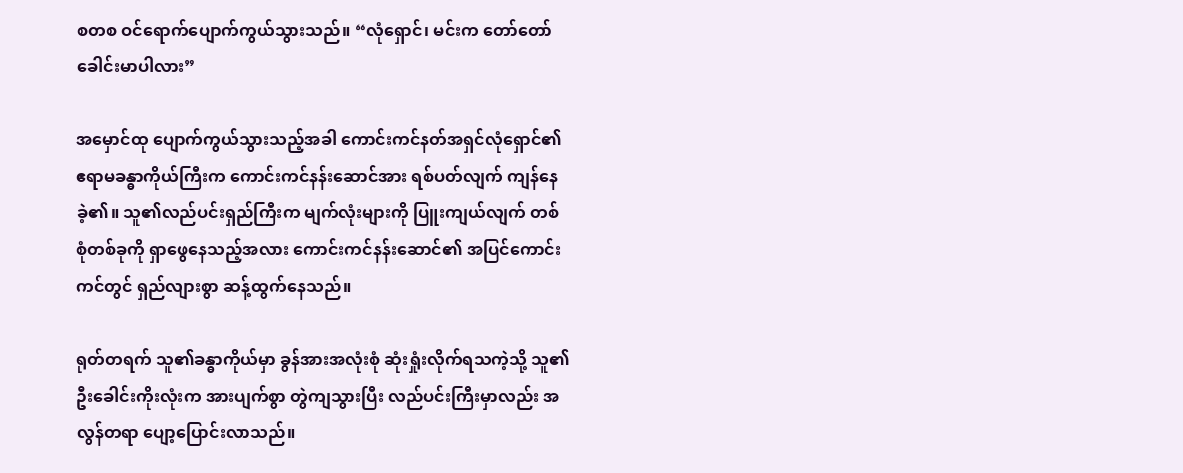စတစ ဝင်ရောက်ပျောက်ကွယ်သွားသည်။ “လုံရှောင်၊ မင်းက တော်တော်ခေါင်းမာပါလား”

အမှောင်ထု ပျောက်ကွယ်သွားသည့်အခါ ကောင်းကင်နတ်အရှင်လုံရှောင်၏ ဧရာမခန္ဓာကိုယ်ကြီးက ကောင်းကင်နန်းဆောင်အား ရစ်ပတ်လျက် ကျန်နေခဲ့၏။ သူ၏လည်ပင်းရှည်ကြီးက မျက်လုံးများကို ပြူးကျယ်လျက် တစ်စုံတစ်ခုကို ရှာဖွေနေသည့်အလား ကောင်းကင်နန်းဆောင်၏ အပြင်ကောင်းကင်တွင် ရှည်လျားစွာ ဆန့်ထွက်နေသည်။

ရုတ်တရက် သူ၏ခန္ဓာကိုယ်မှာ ခွန်အားအလုံးစုံ ဆုံးရှုံးလိုက်ရသကဲ့သို့ သူ၏ဦးခေါင်းကိုးလုံးက အားပျက်စွာ တွဲကျသွားပြီး လည်ပင်းကြီးမှာလည်း အလွန်တရာ ပျော့ပြောင်းလာသည်။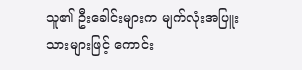သူ၏ ဦးခေါင်းများက မျက်လုံးအပြူးသားများဖြင့် ကောင်း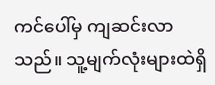ကင်ပေါ်မှ ကျဆင်းလာသည်။ သူ့မျက်လုံးများထဲရှိ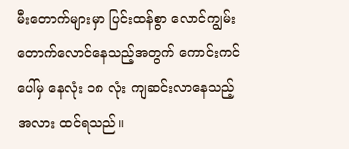မီးတောက်များမှာ ပြင်းထန်စွာ လောင်ကျွမ်းတောက်လောင်နေသည့်အတွက် ကောင်းကင်ပေါ်မှ နေလုံး ၁၈ လုံး ကျဆင်းလာနေသည့်အလား ထင်ရသည်။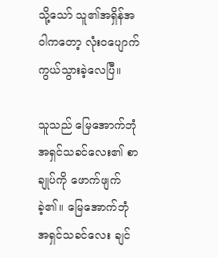သို့သော် သူ၏အရှိန်အဝါကတော့ လုံးဝပျောက်ကွယ်သွားခဲ့‌လေပြီ။

သူသည် မြေအောက်ဘုံအရှင်သခင်လေး၏ စာချုပ်ကို ဖောက်ဖျက်ခဲ့၏။ မြေအောက်ဘုံအရှင်သခင်လေး ချင်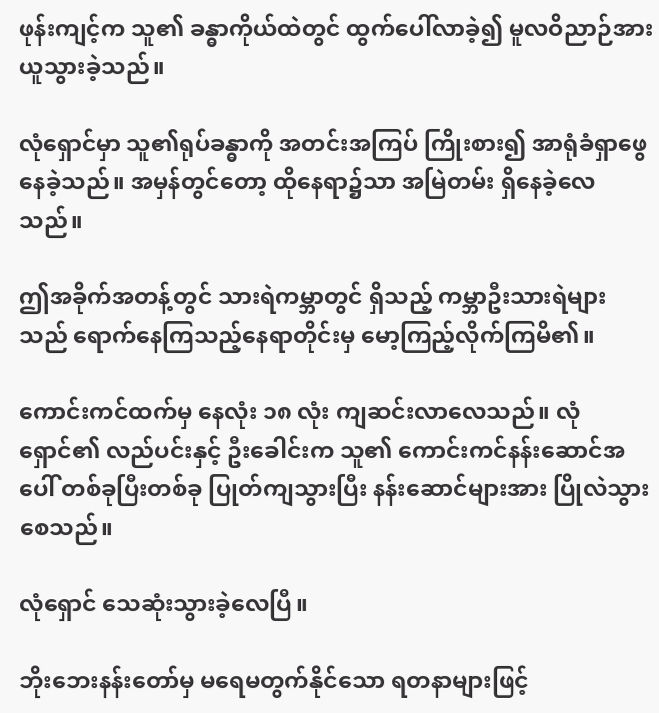ဖုန်းကျင့်က သူ၏ ခန္ဓာကိုယ်ထဲတွင် ထွက်ပေါ်လာခဲ့၍ မူလဝိညာဉ်အား ယူသွားခဲ့သည်။

လုံရှောင်မှာ သူ၏ရုပ်ခန္ဓာကို အတင်းအကြပ် ကြိုးစား၍ အာရုံခံရှာဖွေနေခဲ့သည်။ အမှန်တွင်တော့ ထိုနေရာ၌သာ အမြဲတမ်း ရှိနေခဲ့လေသည်။

ဤအခိုက်အတန့်တွင် သားရဲကမ္ဘာတွင် ရှိသည့် ကမ္ဘာဦးသားရဲများသည် ရောက်နေကြသည့်နေရာတိုင်းမှ မော့ကြည့်လိုက်ကြမိ၏။

ကောင်းကင်ထက်မှ နေလုံး ၁၈ လုံး ကျဆင်းလာလေသည်။ လုံရှောင်၏ လည်ပင်းနှင့် ဦးခေါင်းက သူ၏ ကောင်းကင်နန်းဆောင်အပေါ် တစ်ခုပြီးတစ်ခု ပြုတ်ကျသွားပြီး နန်းဆောင်များအား ပြိုလဲသွားစေသည်။

လုံရှောင် သေဆုံးသွားခဲ့လေပြီ။

ဘိုးဘေးနန်းတော်မှ မရေမတွက်နိုင်သော ရတနာများဖြင့်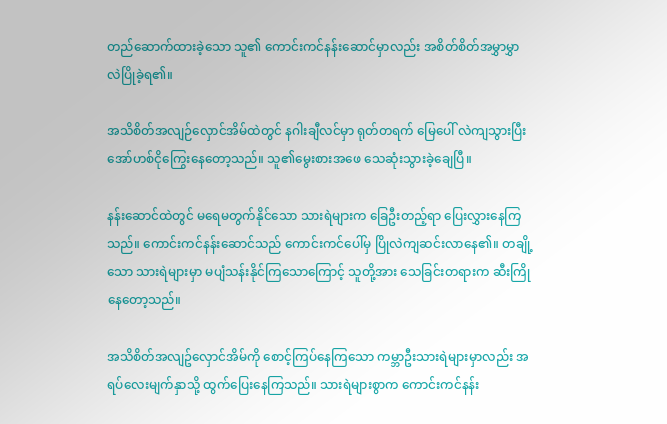တည်ဆောက်ထားခဲ့သော သူ၏ ကောင်းကင်နန်းဆောင်မှာလည်း အစိတ်စိတ်အမွှာမွှာ လဲပြိုခဲ့ရ၏။

အသိစိတ်အလျဉ်လှောင်အိမ်ထဲတွင် နဂါးချီလင်မှာ ရုတ်တရက် မြေပေါ် လဲကျသွားပြီး အော်ဟစ်ငိုကြွေးနေတော့သည်။ သူ၏မွေးစားအဖေ သေဆုံးသွားခဲ့ချေပြီ။

နန်းဆောင်ထဲတွင် မရေမတွက်နိုင်သော သားရဲများက ခြေဦးတည့်ရာ ပြေးလွှားနေကြသည်။ ကောင်းကင်နန်းဆောင်သည် ကောင်းကင်ပေါ်မှ ပြိုလဲကျဆင်းလာနေ၏။ တချို့သော သားရဲများမှာ မပျံသန်းနိုင်ကြသောကြောင့် သူတို့အား သေခြင်းတရားက ဆီးကြိုနေတော့သည်။

အသိစိတ်အလျဥ်လှောင်အိမ်ကို စောင့်ကြပ်နေကြသော ကမ္ဘာဦးသားရဲများမှာလည်း အရပ်လေးမျက်နှာသို့ ထွက်ပြေးနေကြသည်။ သားရဲများစွာက ကောင်းကင်နန်း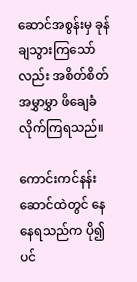ဆောင်အစွန်းမှ ခုန်ချသွားကြသော်လည်း အစိတ်စိတ်အမွှာမွှာ ဖိချေခံလိုက်ကြရသည်။

ကောင်းကင်နန်းဆောင်ထဲတွင် နေနေရသည်က ပို၍ပင်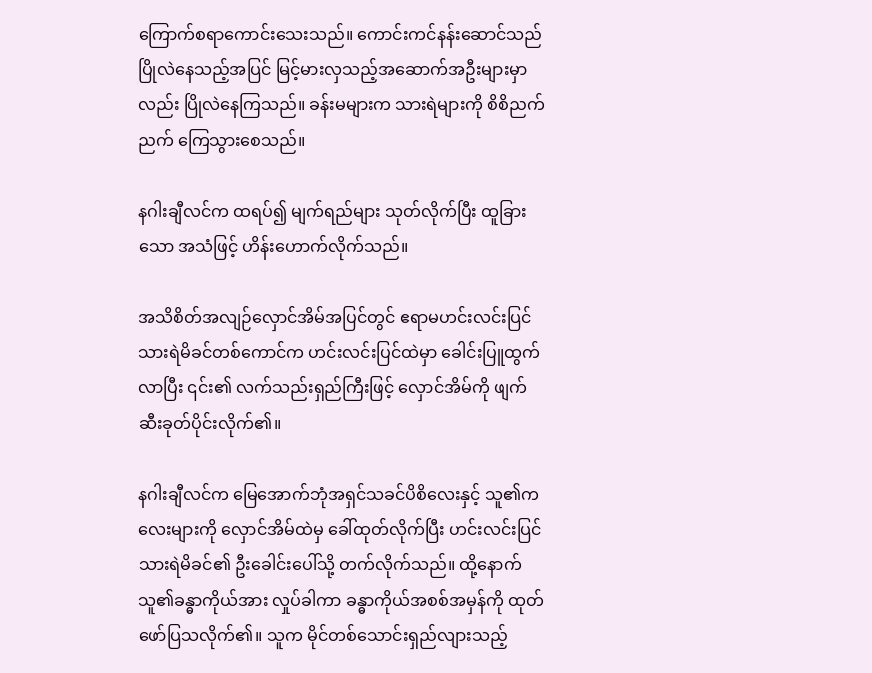ကြောက်စရာကောင်းသေးသည်။ ကောင်းကင်နန်းဆောင်သည် ပြိုလဲနေသည့်အပြင် မြင့်မားလှသည့်အဆောက်အဦးများမှာလည်း ပြိုလဲနေကြသည်။ ခန်းမများက သားရဲများကို စိစိညက်ညက် ကြေသွားစေသည်။

နဂါးချီလင်က ထရပ်၍ မျက်ရည်များ သုတ်လိုက်ပြီး ထူခြားသော အသံဖြင့် ဟိန်းဟောက်လိုက်သည်။

အသိစိတ်အလျဉ်လှောင်အိမ်အပြင်တွင် ဧရာမဟင်းလင်းပြင်သားရဲမိခင်တစ်ကောင်က ဟင်းလင်းပြင်ထဲမှာ ခေါင်းပြူထွက်လာပြီး ၎င်း၏ လက်သည်းရှည်ကြီးဖြင့် လှောင်အိမ်ကို ဖျက်ဆီးခုတ်ပိုင်းလိုက်၏။

နဂါးချီလင်က မြေအောက်ဘုံအရှင်သခင်ပိစိလေးနှင့် သူ၏ကလေးများကို လှောင်အိမ်ထဲမှ ခေါ်ထုတ်လိုက်ပြီး ဟင်းလင်းပြင်သားရဲမိခင်၏ ဦးခေါင်းပေါ်သို့ တက်လိုက်သည်။ ထို့နောက် သူ၏ခန္ဓာကိုယ်အား လှုပ်ခါကာ ခန္ဓာကိုယ်အစစ်အမှန်ကို ထုတ်ဖော်ပြသလိုက်၏။ သူက မိုင်တစ်သောင်းရှည်လျားသည့်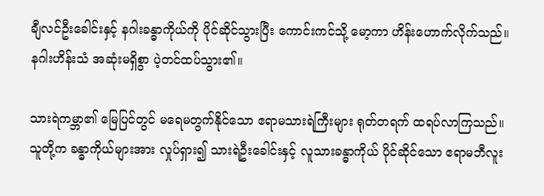ချီလင်ဦးခေါင်းနှင့် နဂါးခန္ဓာကိုယ်ကို ပိုင်ဆိုင်သွားပြီး ကောင်းကင်သို့ မော့ကာ ဟိန်းဟောက်လိုက်သည်။ နဂါးဟိန်းသံ အဆုံးမရှိစွာ ပဲ့တင်ထပ်သွား၏။

သားရဲကမ္ဘာ၏ မြေပြင်တွင် မရေမတွက်နိုင်သော ဧရာမသားရဲကြီးများ ရုတ်တရက် ထရပ်လာကြသည်။ သူတို့က ခန္ဓာကိုယ်များအား လှုပ်ရှား၍ သားရဲဦးခေါင်းနှင့် လူသားခန္ဓာကိုယ် ပိုင်ဆိုင်သော ဧရာမဘီလူး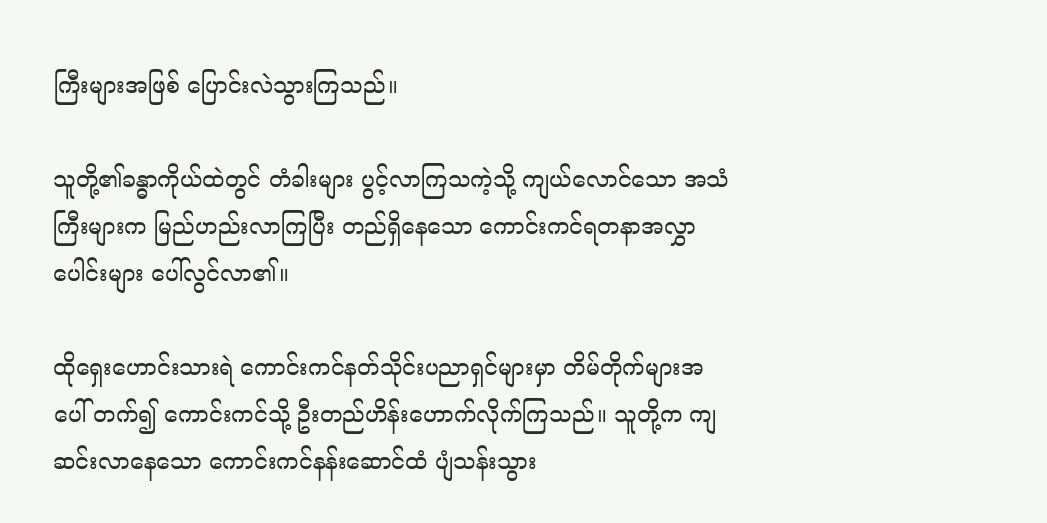ကြီးများအဖြစ် ပြောင်းလဲသွားကြသည်။

သူတို့၏ခန္ဓာကိုယ်ထဲတွင် တံခါးများ ပွင့်လာကြသကဲ့သို့ ကျယ်လောင်သော အသံကြီးများက မြည်ဟည်းလာကြပြီး တည်ရှိနေသော ကောင်းကင်ရတနာအလွှာပေါင်းများ ပေါ်လွင်လာ၏။

ထိုရှေးဟောင်းသားရဲ ကောင်းကင်နတ်သိုင်းပညာရှင်များမှာ တိမ်တိုက်များအပေါ် တက်၍ ကောင်းကင်သို့ ဦးတည်ဟိန်းဟောက်လိုက်ကြသည်။ သူတို့က ကျဆင်းလာနေသော ကောင်းကင်နန်းဆောင်ထံ ပျံသန်းသွား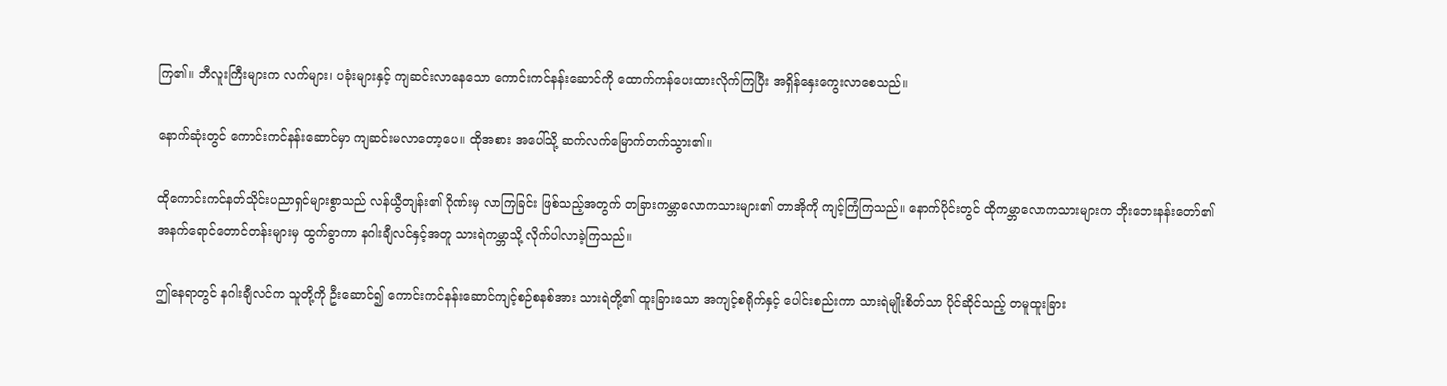ကြ၏။ ဘီလူးကြီးများက လက်များ၊ ပခုံးများနှင့် ကျဆင်းလာနေသော ကောင်းကင်နန်းဆောင်ကို ထောက်ကန်ပေးထားလိုက်ကြပြီး အရှိန်နှေးကွေးလာစေသည်။

နောက်ဆုံးတွင် ကောင်းကင်နန်းဆောင်မှာ ကျဆင်းမလာတော့ပေ။ ထိုအစား အပေါ်သို့ ဆက်လက်မြောက်တက်သွား၏။

ထိုကောင်းကင်နတ်သိုင်းပညာရှင်များစွာသည် လန်ယွီတျန်း၏ ဂိုဏ်းမှ လာကြခြင်း ဖြစ်သည့်အတွက် တခြားကမ္ဘာလောကသားများ၏ တာအိုကို ကျင့်ကြံကြသည်။ နောက်ပိုင်းတွင် ထိုကမ္ဘာလောကသားများက ဘိုးဘေးနန်းတော်၏ အနက်ရောင်တောင်တန်းများမှ ထွက်ခွာကာ နဂါးချီလင်နှင့်အတူ သားရဲကမ္ဘာသို့ လိုက်ပါလာခဲ့ကြသည်။

ဤနေရာတွင် နဂါးချီလင်က သူတို့ကို ဦးဆောင်၍ ကောင်းကင်နန်းဆောင်ကျင့်စဉ်စနစ်အား သားရဲတို့၏ ထူးခြားသော အကျင့်စရိုက်နှင့် ပေါင်းစည်းကာ သားရဲမျိုးစိတ်သာ ပိုင်ဆိုင်သည့် တမူထူးခြား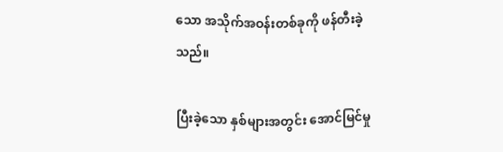သော အသိုက်အဝန်းတစ်ခုကို ဖန်တီးခဲ့သည်။

ပြီးခဲ့သော နှစ်များအတွင်း အောင်မြင်မှု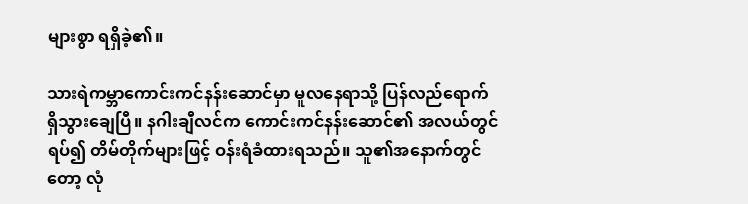များစွာ ရရှိခဲ့၏။

သားရဲကမ္ဘာကောင်းကင်နန်းဆောင်မှာ မူလနေရာသို့ ပြန်လည်ရောက်ရှိသွားချေပြီ။ နဂါးချီလင်က ကောင်းကင်နန်းဆောင်၏ အလယ်တွင် ရပ်၍ တိမ်တိုက်များဖြင့် ဝန်းရံခံထားရသည်။ သူ၏အနောက်တွင်တော့ လုံ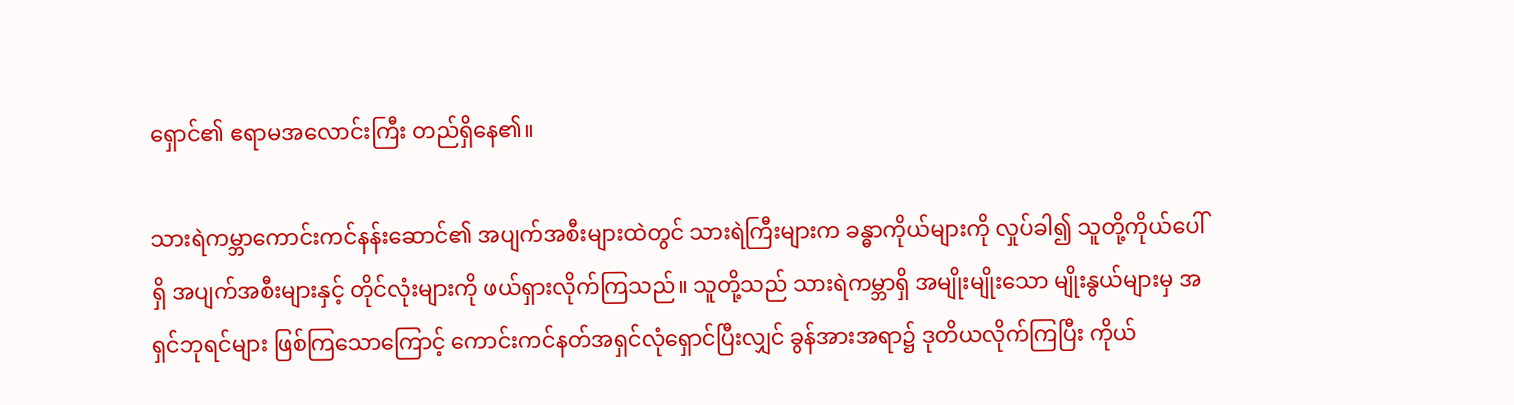ရှောင်၏ ဧရာမအလောင်းကြီး တည်ရှိနေ၏။

သားရဲကမ္ဘာကောင်းကင်နန်းဆောင်၏ အပျက်အစီးများထဲတွင် သားရဲကြီးများက ခန္ဓာကိုယ်များကို လှုပ်ခါ၍ သူတို့ကိုယ်ပေါ်ရှိ အပျက်အစီးများနှင့် တိုင်လုံးများကို ဖယ်ရှားလိုက်ကြသည်။ သူတို့သည် သားရဲကမ္ဘာရှိ အမျိုးမျိုးသော မျိုးနွယ်များမှ အရှင်ဘုရင်များ ဖြစ်ကြသောကြောင့် ကောင်းကင်နတ်အရှင်လုံရှောင်ပြီးလျှင် ခွန်အားအရာ၌ ဒုတိယလိုက်ကြပြီး ကိုယ်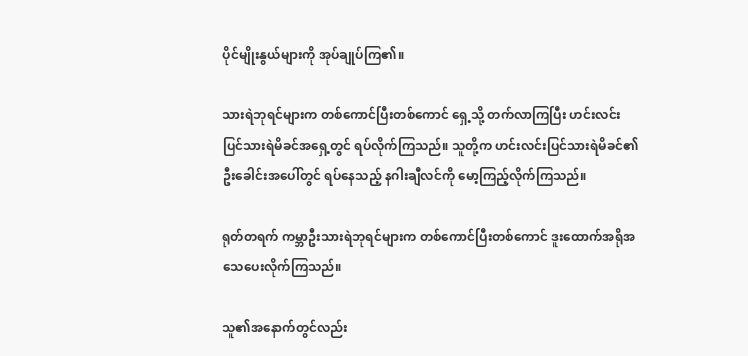ပိုင်မျိုးနွယ်များကို အုပ်ချုပ်ကြ၏။

သားရဲဘုရင်များက တစ်ကောင်ပြီးတစ်ကောင် ရှေ့သို့ တက်လာကြပြီး ဟင်းလင်းပြင်သားရဲမိခင်အရှေ့တွင် ရပ်လိုက်ကြသည်။ သူတို့က ဟင်းလင်းပြင်သားရဲမိခင်၏ ဦးခေါင်းအပေါ်တွင် ရပ်နေသည့် နဂါးချီလင်ကို မော့ကြည့်လိုက်ကြသည်။

ရုတ်တရက် ကမ္ဘာဦးသားရဲဘုရင်များက တစ်ကောင်ပြီးတစ်ကောင် ဒူးထောက်အရိုအသေပေးလိုက်ကြသည်။

သူ၏အနောက်တွင်လည်း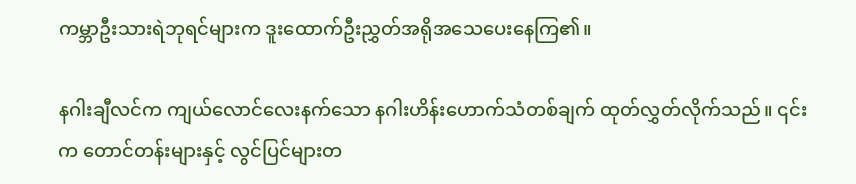ကမ္ဘာဦးသားရဲဘုရင်များက ဒူးထောက်ဦးညွှတ်အရိုအသေပေးနေကြ၏။

နဂါးချီလင်က ကျယ်လောင်လေးနက်သော နဂါးဟိန်းဟောက်သံတစ်ချက် ထုတ်လွှတ်လိုက်သည်။ ၎င်းက တောင်တန်းများနှင့် လွင်ပြင်များတ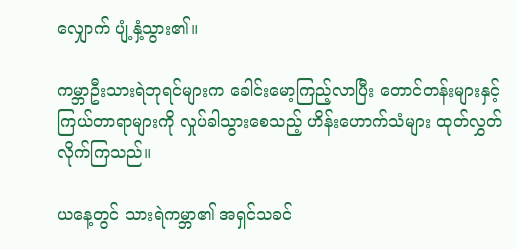လျှောက် ပျံ့နှံ့သွား၏။

ကမ္ဘာဦးသားရဲဘုရင်များက ခေါင်းမော့ကြည့်လာပြီး တောင်တန်းများနှင့် ကြယ်တာရာများကို လှုပ်ခါသွားစေသည့် ဟိန်းဟောက်သံများ ထုတ်လွှတ်လိုက်ကြသည်။

ယနေ့တွင် သားရဲကမ္ဘာ၏ အရှင်သခင်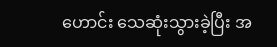ဟောင်း သေဆုံးသွားခဲ့ပြီး အ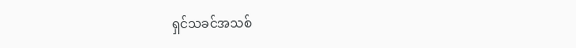ရှင်သခင်အသစ်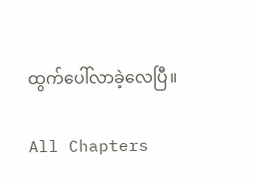ထွက်ပေါ်လာခဲ့လေပြီ။

All Chapters